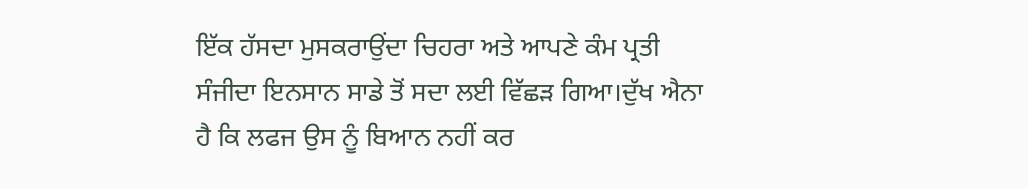ਇੱਕ ਹੱਸਦਾ ਮੁਸਕਰਾਉਂਦਾ ਚਿਹਰਾ ਅਤੇ ਆਪਣੇ ਕੰਮ ਪ੍ਰਤੀ ਸੰਜੀਦਾ ਇਨਸਾਨ ਸਾਡੇ ਤੋਂ ਸਦਾ ਲਈ ਵਿੱਛੜ ਗਿਆ।ਦੁੱਖ ਐਨਾ ਹੈ ਕਿ ਲਫਜ ਉਸ ਨੂੰ ਬਿਆਨ ਨਹੀਂ ਕਰ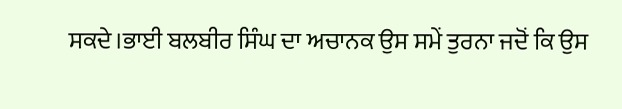ਸਕਦੇ।ਭਾਈ ਬਲਬੀਰ ਸਿੰਘ ਦਾ ਅਚਾਨਕ ਉਸ ਸਮੇਂ ਤੁਰਨਾ ਜਦੋਂ ਕਿ ਉਸ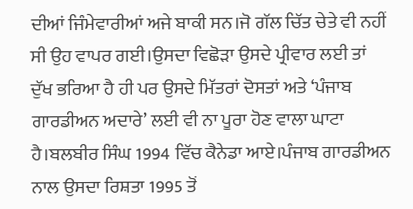ਦੀਆਂ ਜਿੰਮੇਵਾਰੀਆਂ ਅਜੇ ਬਾਕੀ ਸਨ।ਜੋ ਗੱਲ ਚਿੱਤ ਚੇਤੇ ਵੀ ਨਹੀਂ ਸੀ ਉਹ ਵਾਪਰ ਗਈ।ਉਸਦਾ ਵਿਛੋੜਾ ਉਸਦੇ ਪ੍ਰੀਵਾਰ ਲਈ ਤਾਂ ਦੁੱਖ ਭਰਿਆ ਹੈ ਹੀ ਪਰ ਉਸਦੇ ਮਿੱਤਰਾਂ ਦੋਸਤਾਂ ਅਤੇ ‘ਪੰਜਾਬ ਗਾਰਡੀਅਨ ਅਦਾਰੇ’ ਲਈ ਵੀ ਨਾ ਪੂਰਾ ਹੋਣ ਵਾਲਾ ਘਾਟਾ ਹੈ।ਬਲਬੀਰ ਸਿੰਘ 1994 ਵਿੱਚ ਕੈਨੇਡਾ ਆਏ।ਪੰਜਾਬ ਗਾਰਡੀਅਨ ਨਾਲ ਉਸਦਾ ਰਿਸ਼ਤਾ 1995 ਤੋਂ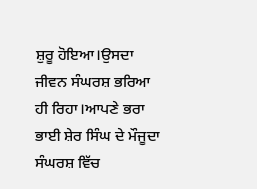ਸ਼ੁਰੂ ਹੋਇਆ।ਉਸਦਾ ਜੀਵਨ ਸੰਘਰਸ਼ ਭਰਿਆ ਹੀ ਰਿਹਾ।ਆਪਣੇ ਭਰਾ ਭਾਈ ਸ਼ੇਰ ਸਿੰਘ ਦੇ ਮੌਜੂਦਾ ਸੰਘਰਸ਼ ਵਿੱਚ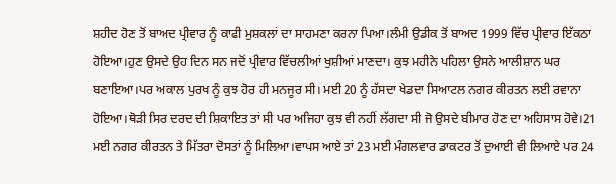ਸ਼ਹੀਦ ਹੋਣ ਤੋਂ ਬਾਅਦ ਪ੍ਰੀਵਾਰ ਨੂੰ ਕਾਫੀ ਮੁਸ਼ਕਲਾਂ ਦਾ ਸਾਹਮਣਾ ਕਰਨਾ ਪਿਆ।ਲੰਮੀ ਉਡੀਕ ਤੋਂ ਬਾਅਦ 1999 ਵਿੱਚ ਪ੍ਰੀਵਾਰ ਇੱਕਠਾ ਹੋਇਆ।ਹੁਣ ਉਸਦੇ ਉਹ ਦਿਨ ਸਨ ਜਦੋਂ ਪ੍ਰੀਵਾਰ ਵਿੱਚਲੀਆਂ ਖੁਸ਼ੀਆਂ ਮਾਣਦਾ। ਕੁਝ ਮਹੀਨੇ ਪਹਿਲਾ ਉਸਨੇ ਆਲੀਸ਼ਾਨ ਘਰ ਬਣਾਇਆ।ਪਰ ਅਕਾਲ ਪੁਰਖ ਨੂੰ ਕੁਝ ਹੋਰ ਹੀ ਮਨਜੂਰ ਸੀ। ਮਈ 20 ਨੂੰ ਹੱਸਦਾ ਖੇਡਦਾ ਸਿਆਟਲ ਨਗਰ ਕੀਰਤਨ ਲਈ ਰਵਾਨਾ ਹੋਇਆ।ਥੋੜੀ ਸਿਰ ਦਰਦ ਦੀ ਸ਼ਿਕਾਇਤ ਤਾਂ ਸੀ ਪਰ ਅਜਿਹਾ ਕੁਝ ਵੀ ਨਹੀਂ ਲੱਗਦਾ ਸੀ ਜੋ ਉਸਦੇ ਬੀਮਾਰ ਹੋਣ ਦਾ ਅਹਿਸਾਸ ਹੋਵੇ।21 ਮਈ ਨਗਰ ਕੀਰਤਨ ਤੇ ਮਿੱਤਰਾ ਦੋਸਤਾਂ ਨੂੰ ਮਿਲਿਆ।ਵਾਪਸ ਆਏ ਤਾਂ 23 ਮਈ ਮੰਗਲਵਾਰ ਡਾਕਟਰ ਤੋਂ ਦੁਆਈ ਵੀ ਲਿਆਏ ਪਰ 24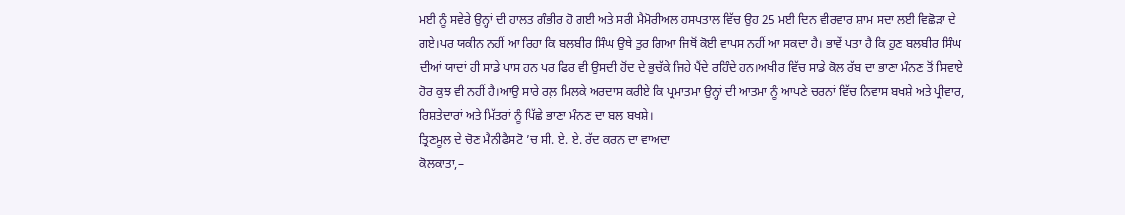ਮਈ ਨੂੰ ਸਵੇਰੇ ਉਨ੍ਹਾਂ ਦੀ ਹਾਲਤ ਗੰਭੀਰ ਹੋ ਗਈ ਅਤੇ ਸਰੀ ਮੈਮੋਰੀਅਲ ਹਸਪਤਾਲ ਵਿੱਚ ਉਹ 25 ਮਈ ਦਿਨ ਵੀਰਵਾਰ ਸ਼ਾਮ ਸਦਾ ਲਈ ਵਿਛੋੜਾ ਦੇ ਗਏ।ਪਰ ਯਕੀਨ ਨਹੀਂ ਆ ਰਿਹਾ ਕਿ ਬਲਬੀਰ ਸਿੰਘ ਉਥੇ ਤੁਰ ਗਿਆ ਜਿਥੋਂ ਕੋਈ ਵਾਪਸ ਨਹੀਂ ਆ ਸਕਦਾ ਹੈ। ਭਾਵੇਂ ਪਤਾ ਹੈ ਕਿ ਹੁਣ ਬਲਬੀਰ ਸਿੰਘ ਦੀਆਂ ਯਾਦਾਂ ਹੀ ਸਾਡੇ ਪਾਸ ਹਨ ਪਰ ਫਿਰ ਵੀ ਉਸਦੀ ਹੋਂਦ ਦੇ ਭੁਚੱਕੇ ਜਿਹੇ ਪੈਂਦੇ ਰਹਿੰਦੇ ਹਨ।ਅਖੀਰ ਵਿੱਚ ਸਾਡੇ ਕੋਲ ਰੱਬ ਦਾ ਭਾਣਾ ਮੰਨਣ ਤੋਂ ਸਿਵਾਏ ਹੋਰ ਕੁਝ ਵੀ ਨਹੀਂ ਹੈ।ਆਉ ਸਾਰੇ ਰਲ਼ ਮਿਲਕੇ ਅਰਦਾਸ ਕਰੀਏ ਕਿ ਪ੍ਰਮਾਤਮਾ ਉਨ੍ਹਾਂ ਦੀ ਆਤਮਾ ਨੂੰ ਆਪਣੇ ਚਰਨਾਂ ਵਿੱਚ ਨਿਵਾਸ ਬਖਸ਼ੇ ਅਤੇ ਪ੍ਰੀਵਾਰ, ਰਿਸ਼ਤੇਦਾਰਾਂ ਅਤੇ ਮਿੱਤਰਾਂ ਨੂੰ ਪਿੱਛੇ ਭਾਣਾ ਮੰਨਣ ਦਾ ਬਲ ਬਖਸ਼ੇ।
ਤ੍ਰਿਣਮੂਲ ਦੇ ਚੋਣ ਮੈਨੀਫੈਸਟੋ ’ਚ ਸੀ. ਏ. ਏ. ਰੱਦ ਕਰਨ ਦਾ ਵਾਅਦਾ
ਕੋਲਕਾਤਾ,–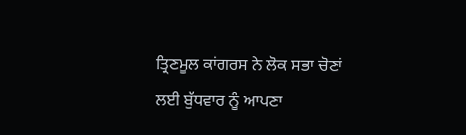ਤ੍ਰਿਣਮੂਲ ਕਾਂਗਰਸ ਨੇ ਲੋਕ ਸਭਾ ਚੋਣਾਂ ਲਈ ਬੁੱਧਵਾਰ ਨੂੰ ਆਪਣਾ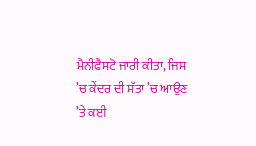ਮੈਨੀਫੈਸਟੋ ਜਾਰੀ ਕੀਤਾ, ਜਿਸ ’ਚ ਕੇਂਦਰ ਦੀ ਸੱਤਾ ’ਚ ਆਉਣ ’ਤੇ ਕਈ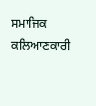ਸਮਾਜਿਕ ਕਲਿਆਣਕਾਰੀ